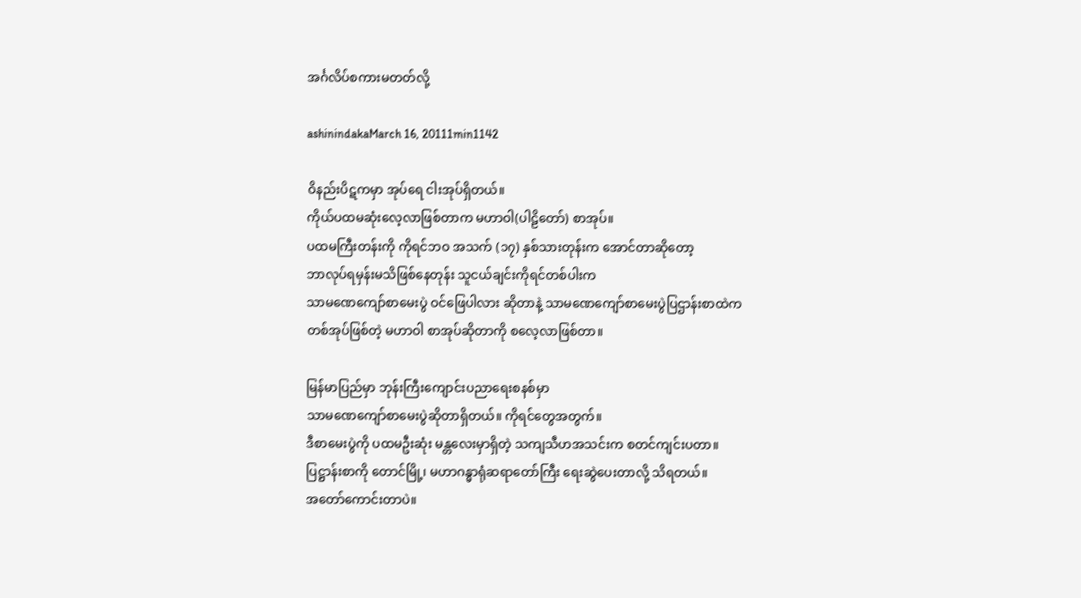အင်္ဂလိပ်စကားမတတ်လို့

ashinindakaMarch 16, 20111min1142

ဝိနည်းပိဋကမှာ အုပ်ရေ ငါးအုပ်ရှိတယ်။
ကိုယ်ပထမဆုံးလေ့လာဖြစ်တာက မဟာဝါ(ပါဠိတော်) စာအုပ်။
ပထမကြီးတန်းကို ကိုရင်ဘဝ အသက် (၁၇) နှစ်သားတုန်းက အောင်တာဆိုတော့
ဘာလုပ်ရမှန်းမသိဖြစ်နေတုန်း သူငယ်ချင်းကိုရင်တစ်ပါးက
သာမဏေကျော်စာမေးပွဲ ဝင်ဖြေပါလား ဆိုတာနဲ့ သာမဏေကျော်စာမေးပွဲပြဌာန်းစာထဲက
တစ်အုပ်ဖြစ်တဲ့ မဟာဝါ စာအုပ်ဆိုတာကို စလေ့လာဖြစ်တာ။

မြန်မာပြည်မှာ ဘုန်းကြီးကျောင်းပညာရေးစနစ်မှာ
သာမဏေကျော်စာမေးပွဲဆိုတာရှိတယ်။ ကိုရင်တွေအတွက်။
ဒီစာမေးပွဲကို ပထမဦးဆုံး မန္တလေးမှာရှိတဲ့ သကျသီဟအသင်းက စတင်ကျင်းပတာ။
ပြဋ္ဌာန်းစာကို တောင်မြို့၊ မဟာဂန္ဓာရုံဆရာတော်ကြီး ရေးဆွဲပေးတာလို့ သိရတယ်။
အတော်ကောင်းတာပဲ။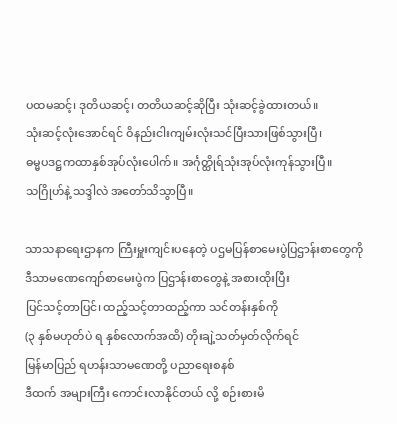ပထမဆင့်၊ ဒုတိယဆင့်၊ တတိယဆင့်ဆိုပြီး သုံးဆင့်ခွဲထားတယ်။
သုံးဆင့်လုံးအောင်ရင် ဝိနည်းငါးကျမ်းလုံးသင်ပြီးသားဖြစ်သွားပြီ၊
ဓမ္မပဒဋ္ဌကထာနှစ်အုပ်လုံးပေါက်။ အင်္ဂုတ္ထိုရ်သုံးအုပ်လုံးကုန်သွားပြီ။
သဂြိုဟ်နဲ့ သဒ္ဒါလဲ အတော်သိသွာပြီ။

သာသနာရေးဌာနက ကြီးမှူးကျင်းပနေတဲ့ ပဌမပြန်စာမေးပွဲပြဌာန်းစာတွေကို
ဒီသာမဏေကျော်စာမေးပွဲက ပြဌာန်းစာတွေနဲ့ အစားထိုးပြီး
ပြင်သင့်တာပြင်၊ ထည့်သင့်တာထည့်ကာ သင်တန်းနှစ်ကို
(၃ နှစ်မဟုတ်ပဲ ရ နှစ်လောက်အထိ) တိုးချဲ့သတ်မှတ်လိုက်ရင်
မြန်မာပြည် ရဟန်းသာမဏေတို့ ပညာရေးစနစ်
ဒီထက် အများကြီး ကောင်းလာနိုင်တယ် လို့ စဉ်းစားမိ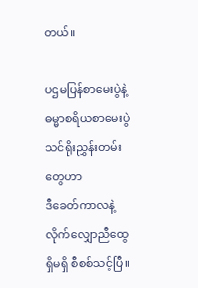တယ်။

ပဌမပြန်စာမေးပွဲနဲ့ ဓမ္မာစရိယစာမေးပွဲသင်ရိုးညွှန်းတမ်းတွေဟာ
ဒီခေတ်ကာလနဲ့ လိုက်လျှောညီထွေ ရှိမရှိ စီစစ်သင့်ပြီ။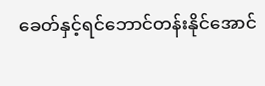ခေတ်နှင့်ရင်ဘောင်တန်းနိုင်အောင်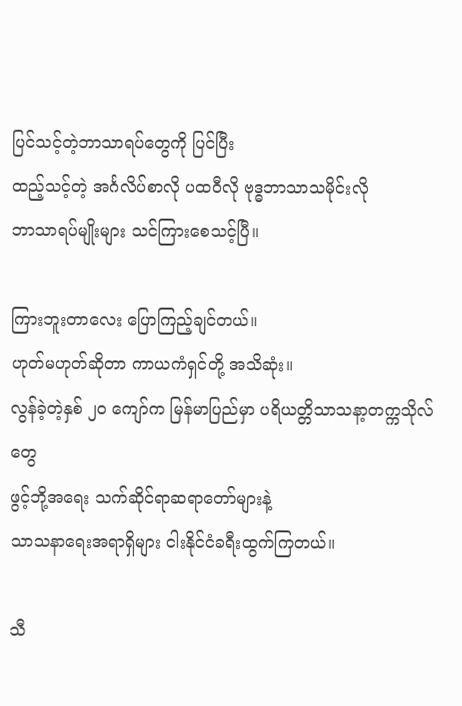ပြင်သင့်တဲ့ဘာသာရပ်တွေကို ပြင်ပြီး
ထည့်သင့်တဲ့ အင်္ဂလိပ်စာလို ပထဝီလို ဗုဒ္ဓဘာသာသမိုင်းလို
ဘာသာရပ်မျိုးများ သင်ကြားစေသင့်ပြီ။

ကြားဘူးတာလေး ပြောကြည့်ချင်တယ်။
ဟုတ်မဟုတ်ဆိုတာ ကာယကံရှင်တို့ အသိဆုံး။
လွန်ခဲ့တဲ့နှစ် ၂ဝ ကျော်က မြန်မာပြည်မှာ ပရိယတ္တိသာသနာ့တက္ကသိုလ်တွေ
ဖွင့်ဘို့အရေး သက်ဆိုင်ရာဆရာတော်များနဲ့
သာသနာရေးအရာရှိများ ငါးနိုင်ငံခရီးထွက်ကြတယ်။

သီ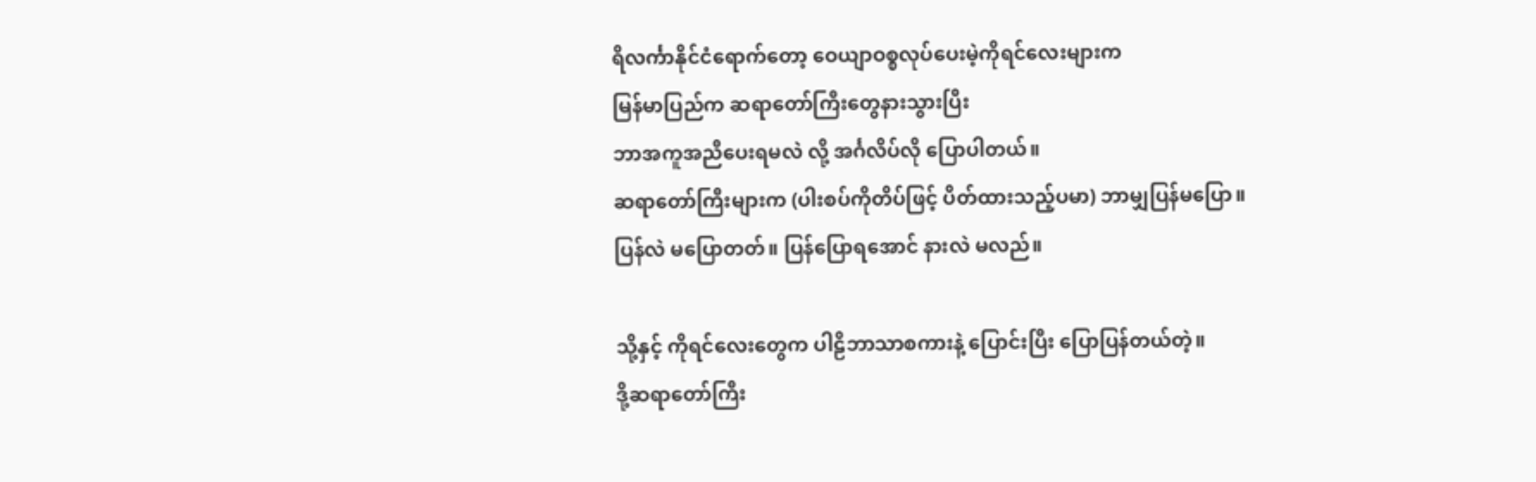ရိလင်္ကာနိုင်ငံရောက်တော့ ဝေယျာဝစ္စလုပ်ပေးမဲ့ကိုရင်လေးများက
မြန်မာပြည်က ဆရာတော်ကြီးတွေနားသွားပြီး
ဘာအကူအညီပေးရမလဲ လို့ အင်္ဂလိပ်လို ပြောပါတယ်။
ဆရာတော်ကြီးများက (ပါးစပ်ကိုတိပ်ဖြင့် ပိတ်ထားသည့်ပမာ) ဘာမျှပြန်မပြော။
ပြန်လဲ မပြောတတ်။ ပြန်ပြောရအောင် နားလဲ မလည်။

သို့နှင့် ကိုရင်လေးတွေက ပါဠိဘာသာစကားနဲ့ ပြောင်းပြီး ပြောပြန်တယ်တဲ့။
ဒို့ဆရာတော်ကြီး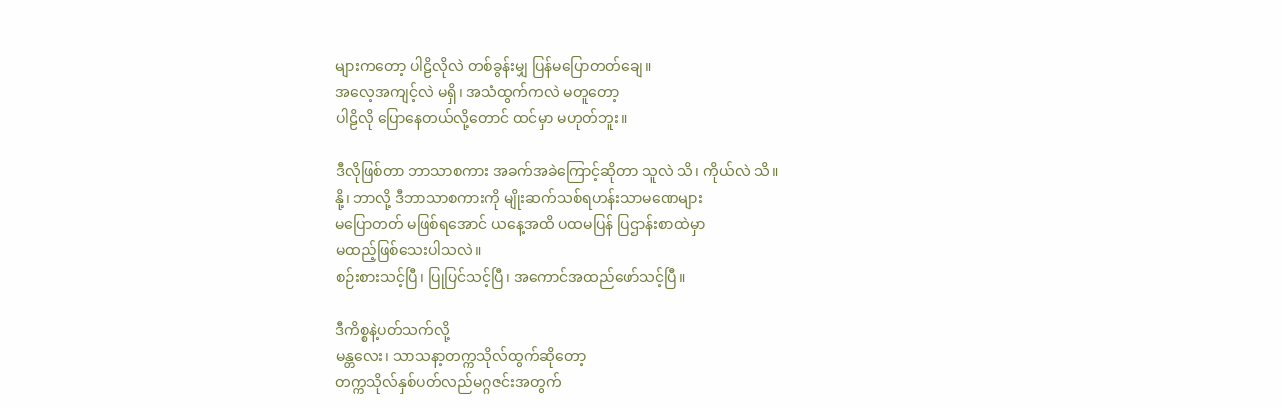များကတော့ ပါဠိလိုလဲ တစ်ခွန်းမျှ ပြန်မပြောတတ်ချေ။
အလေ့အကျင့်လဲ မရှိ၊ အသံထွက်ကလဲ မတူတော့
ပါဠိလို ပြောနေတယ်လို့တောင် ထင်မှာ မဟုတ်ဘူး။

ဒီလိုဖြစ်တာ ဘာသာစကား အခက်အခဲကြောင့်ဆိုတာ သူလဲ သိ၊ ကိုယ်လဲ သိ။
နို့၊ ဘာလို့ ဒီဘာသာစကားကို မျိုးဆက်သစ်ရဟန်းသာမဏေများ
မပြောတတ် မဖြစ်ရအောင် ယနေ့အထိ ပထမပြန် ပြဌာန်းစာထဲမှာ
မထည့်ဖြစ်သေးပါသလဲ။
စဉ်းစားသင့်ပြီ၊ ပြုပြင်သင့်ပြီ၊ အကောင်အထည်ဖော်သင့်ပြီ။

ဒီကိစ္စနဲ့ပတ်သက်လို့
မန္တလေး၊ သာသနာ့တက္ကသိုလ်ထွက်ဆိုတော့
တက္ကသိုလ်နှစ်ပတ်လည်မဂ္ဂဇင်းအတွက်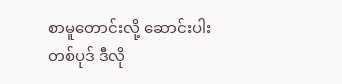စာမူတောင်းလို့ ဆောင်းပါးတစ်ပုဒ် ဒီလို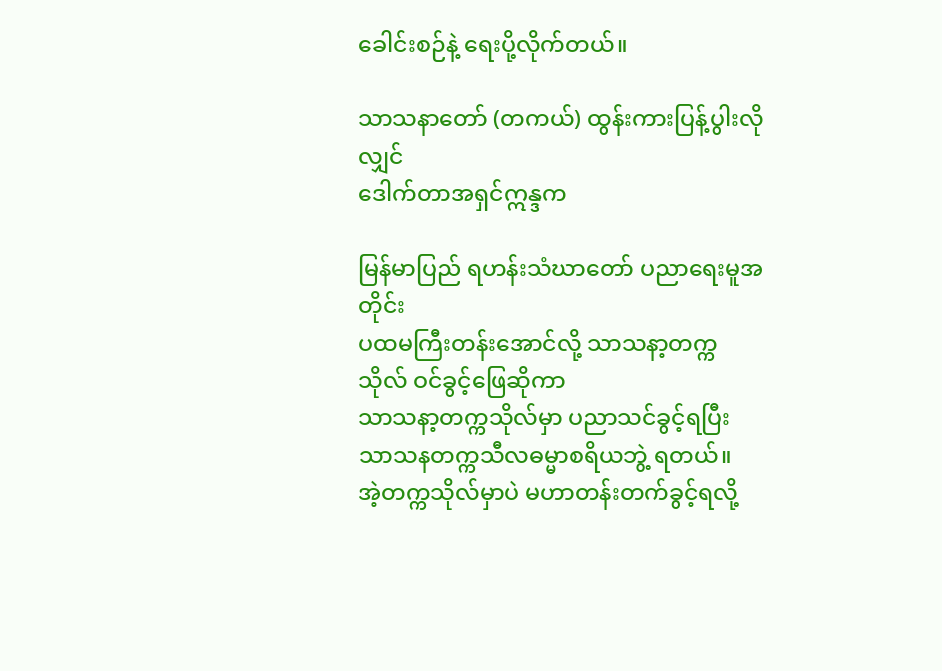ခေါင်းစဉ်နဲ့ ရေးပို့လိုက်တယ်။

သာသနာတော် (တကယ်) ထွန်းကားပြန့်ပွါးလိုလျှင်
ဒေါက်တာအရှင်ဣန္ဒက

မြန်မာပြည် ရဟန်းသံဃာတော် ပညာရေးမူအတိုင်း
ပထမကြီးတန်းအောင်လို့ သာသနာ့တက္ကသိုလ် ဝင်ခွင့်ဖြေဆိုကာ
သာသနာ့တက္ကသိုလ်မှာ ပညာသင်ခွင့်ရပြီး
သာသနတက္ကသီလဓမ္မာစရိယဘွဲ့ ရတယ်။
အဲ့တက္ကသိုလ်မှာပဲ မဟာတန်းတက်ခွင့်ရလို့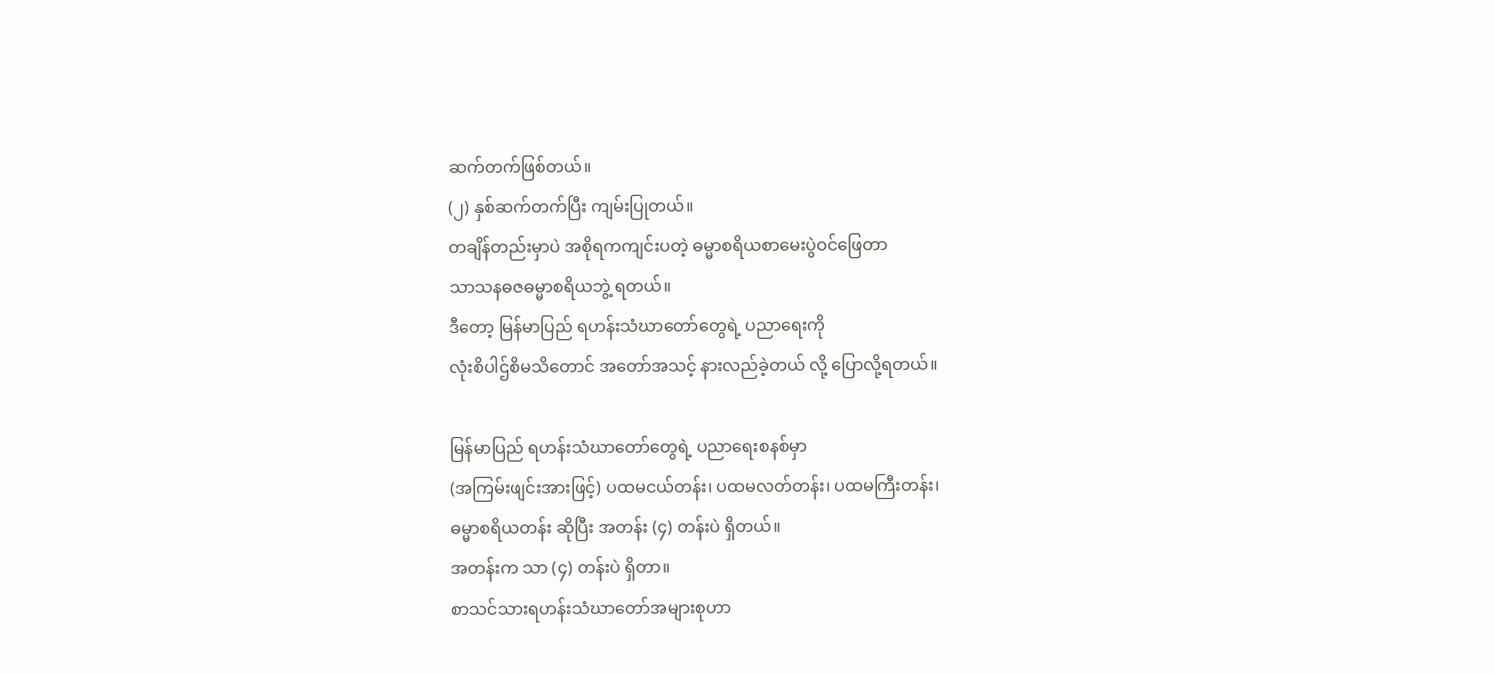ဆက်တက်ဖြစ်တယ်။
(၂) နှစ်ဆက်တက်ပြီး ကျမ်းပြုတယ်။
တချိန်တည်းမှာပဲ အစိုရကကျင်းပတဲ့ ဓမ္မာစရိယစာမေးပွဲဝင်ဖြေတာ
သာသနဓဇဓမ္မာစရိယဘွဲ့ ရတယ်။
ဒီတော့ မြန်မာပြည် ရဟန်းသံဃာတော်တွေရဲ့ ပညာရေးကို
လုံးစိပါဌ်စိမသိတောင် အတော်အသင့် နားလည်ခဲ့တယ် လို့ ပြောလို့ရတယ်။

မြန်မာပြည် ရဟန်းသံဃာတော်တွေရဲ့ ပညာရေးစနစ်မှာ
(အကြမ်းဖျင်းအားဖြင့်) ပထမငယ်တန်း၊ ပထမလတ်တန်း၊ ပထမကြီးတန်း၊
ဓမ္မာစရိယတန်း ဆိုပြီး အတန်း (၄) တန်းပဲ ရှိတယ်။
အတန်းက သာ (၄) တန်းပဲ ရှိတာ။
စာသင်သားရဟန်းသံဃာတော်အများစုဟာ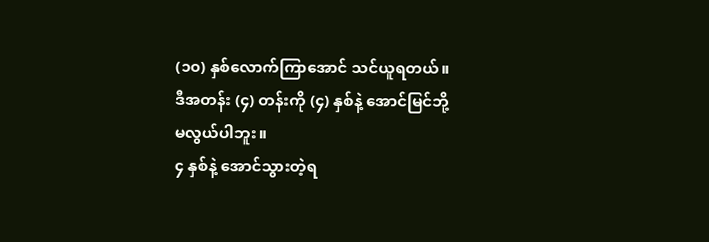(၁၀) နှစ်လောက်ကြာအောင် သင်ယူရတယ်။
ဒီအတန်း (၄) တန်းကို (၄) နှစ်နဲ့ အောင်မြင်ဘို့ မလွယ်ပါဘူး။
၄ နှစ်နဲ့ အောင်သွားတဲ့ရ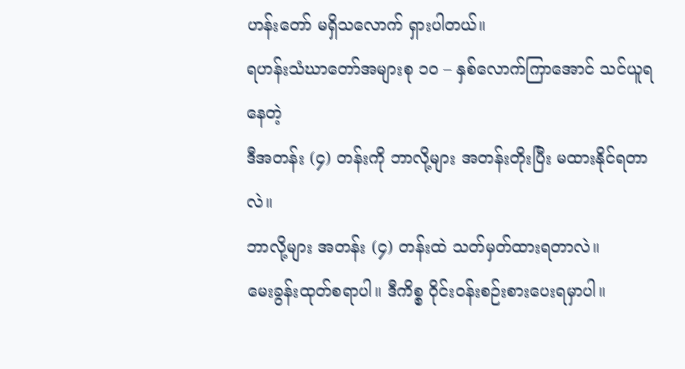ဟန်းတော် မရှိသလောက် ရှားပါတယ်။
ရဟန်းသံဃာတော်အများစု ၁ဝ – နှစ်လောက်ကြာအောင် သင်ယူရနေတဲ့
ဒီအတန်း (၄) တန်းကို ဘာလို့များ အတန်းတိုးပြီး မထားနိုင်ရတာလဲ။
ဘာလို့များ အတန်း (၄) တန်းထဲ သတ်မှတ်ထားရတာလဲ။
မေးခွန်းထုတ်စရာပါ။ ဒီကိစ္စ ဝိုင်းဝန်းစဉ်းစားပေးရမှာပါ။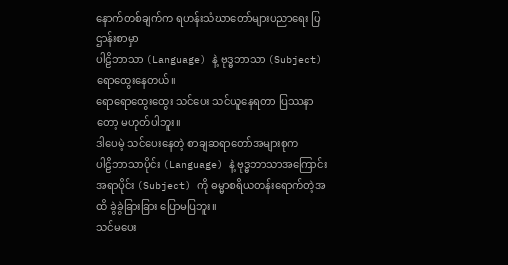နောက်တစ်ချက်က ရဟန်းသံဃာတော်များပညာရေး ပြဌာန်းစာမှာ
ပါဠိဘာသာ (Language) နဲ့ ဗုဒ္ဓဘာသာ (Subject) ရောထွေးနေတယ်။
ရောရောထွေးထွေး သင်ပေး သင်ယူနေရတာ ပြဿနာတော့ မဟုတ်ပါဘူး။
ဒါပေမဲ့ သင်ပေးနေတဲ့ စာချဆရာတော်အများစုက
ပါဠိဘာသာပိုင်း (Language) နဲ့ ဗုဒ္ဓဘာသာအကြောင်းအရာပိုင်း (Subject) ကို ဓမ္မာစရိယတန်းရောက်တဲ့အထိ ခွဲခွဲခြားခြား ပြောမပြဘူး။
သင်မပေး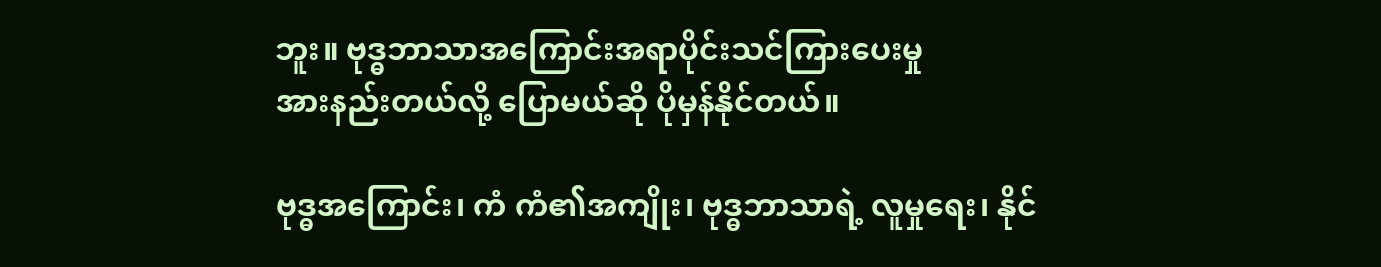ဘူး။ ဗုဒ္ဓဘာသာအကြောင်းအရာပိုင်းသင်ကြားပေးမှု
အားနည်းတယ်လို့ ပြောမယ်ဆို ပိုမှန်နိုင်တယ်။

ဗုဒ္ဓအကြောင်း၊ ကံ ကံ၏အကျိုး၊ ဗုဒ္ဓဘာသာရဲ့ လူမှုရေး၊ နိုင်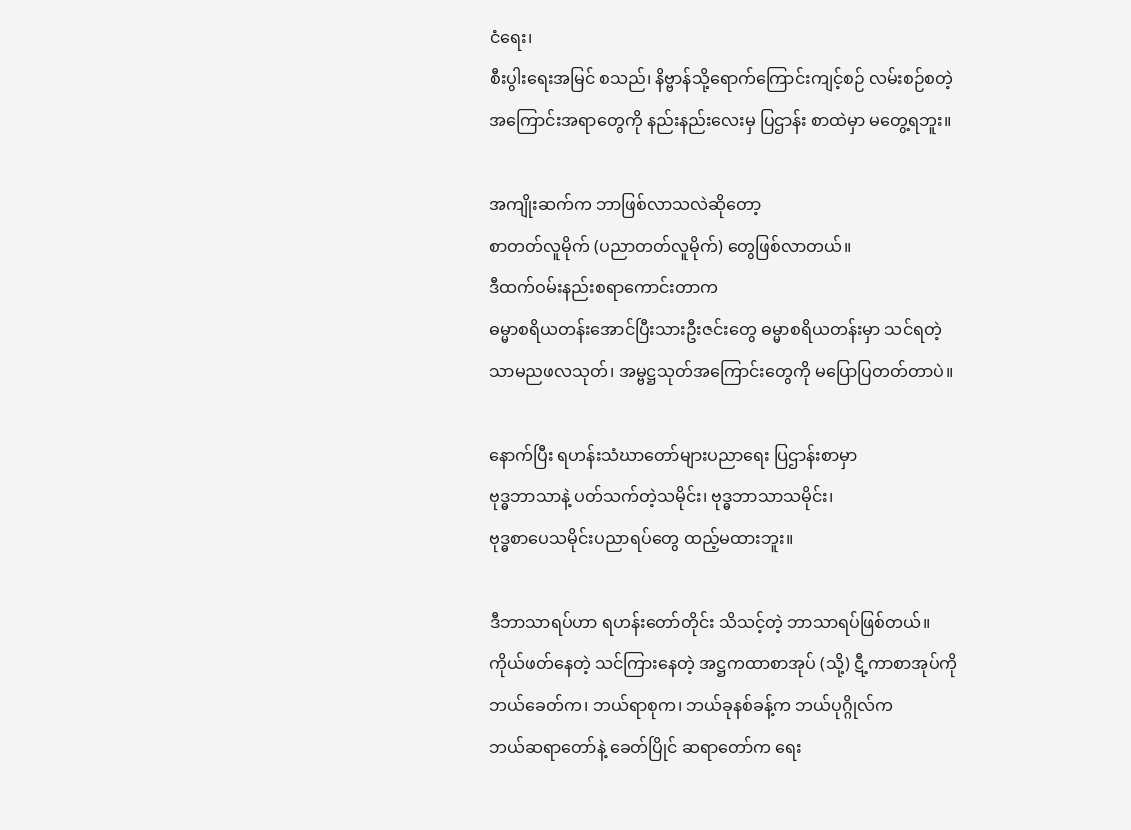ငံရေး၊
စီးပွါးရေးအမြင် စသည်၊ နိဗ္ဗာန်သို့ရောက်ကြောင်းကျင့်စဉ် လမ်းစဉ်စတဲ့
အကြောင်းအရာတွေကို နည်းနည်းလေးမှ ပြဌာန်း စာထဲမှာ မတွေ့ရဘူး။

အကျိုးဆက်က ဘာဖြစ်လာသလဲဆိုတော့
စာတတ်လူမိုက် (ပညာတတ်လူမိုက်) တွေဖြစ်လာတယ်။
ဒီထက်ဝမ်းနည်းစရာကောင်းတာက
ဓမ္မာစရိယတန်းအောင်ပြီးသားဦးဇင်းတွေ ဓမ္မာစရိယတန်းမှာ သင်ရတဲ့
သာမညဖလသုတ်၊ အမ္ဗဋ္ဌသုတ်အကြောင်းတွေကို မပြောပြတတ်တာပဲ။

နောက်ပြီး ရဟန်းသံဃာတော်များပညာရေး ပြဌာန်းစာမှာ
ဗုဒ္ဓဘာသာနဲ့ ပတ်သက်တဲ့သမိုင်း၊ ဗုဒ္ဓဘာသာသမိုင်း၊
ဗုဒ္ဓစာပေသမိုင်းပညာရပ်တွေ ထည့်မထားဘူး။

ဒီဘာသာရပ်ဟာ ရဟန်းတော်တိုင်း သိသင့်တဲ့ ဘာသာရပ်ဖြစ်တယ်။
ကိုယ်ဖတ်နေတဲ့ သင်ကြားနေတဲ့ အဋ္ဌကထာစာအုပ် (သို့) ဋီ့ကာစာအုပ်ကို
ဘယ်ခေတ်က၊ ဘယ်ရာစုက၊ ဘယ်ခုနစ်ခန့်က ဘယ်ပုဂ္ဂိုလ်က
ဘယ်ဆရာတော်နဲ့ ခေတ်ပြိုင် ဆရာတော်က ရေး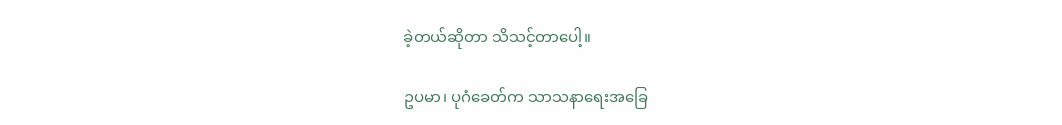ခဲ့တယ်ဆိုတာ သိသင့်တာပေါ့။

ဥပမာ၊ ပုဂံခေတ်က သာသနာရေးအခြေ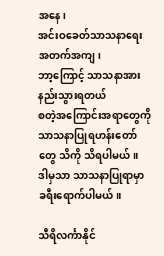အနေ၊
အင်းဝခေတ်သာသနာရေး အတက်အကျ၊
ဘာ့ကြောင့် သာသနာအားနည်းသွားရတယ်
စတဲ့အကြောင်းအရာတွေကို သာသနာပြုရဟန်းတော်တွေ သိကို သိရပါမယ်။
ဒါမှသာ သာသနာပြုရာမှာ ခရီးရောက်ပါမယ်။

သီရိလင်္ကာနိုင်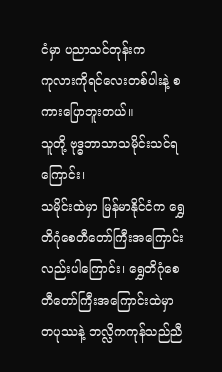ငံမှာ ပညာသင်တုန်းက
ကုလားကိုရင်လေးတစ်ပါးနဲ့ စကားပြောဘူးတယ်။
သူတို့ ဗုဒ္ဓဘာသာသမိုင်းသင်ရကြောင်း၊
သမိုင်းထဲမှာ မြန်မာနိုင်ငံက ရွှေတိဂုံစေတီတော်ကြီးအကြောင်းလည်းပါကြောင်း၊ ရွှေတိဂုံစေတီတော်ကြီးအကြောင်းထဲမှာ
တပုဿနဲ့ ဘလ္လိကကုန်သည်ညီ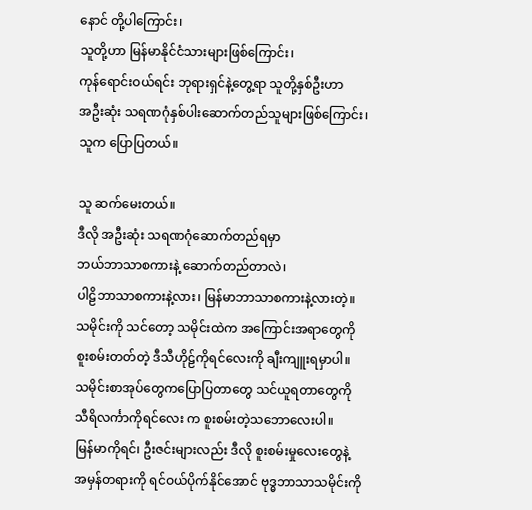နောင် တို့ပါကြောင်း၊
သူတို့ဟာ မြန်မာနိုင်ငံသားများဖြစ်ကြောင်း၊
ကုန်ရောင်းဝယ်ရင်း ဘုရားရှင်နဲ့တွေ့ရာ သူတို့နှစ်ဦးဟာ
အဦးဆုံး သရဏဂုံနှစ်ပါးဆောက်တည်သူများဖြစ်ကြောင်း၊
သူက ပြောပြတယ်။

သူ ဆက်မေးတယ်။
ဒီလို အဦးဆုံး သရဏဂုံဆောက်တည်ရမှာ
ဘယ်ဘာသာစကားနဲ့ ဆောက်တည်တာလဲ၊
ပါဠိဘာသာစကားနဲ့လား၊ မြန်မာဘာသာစကားနဲ့လားတဲ့။
သမိုင်းကို သင်တော့ သမိုင်းထဲက အကြောင်းအရာတွေကို
စူးစမ်းတတ်တဲ့ ဒီသီဟိုဠ်ကိုရင်လေးကို ချီးကျူးရမှာပါ။
သမိုင်းစာအုပ်တွေကပြောပြတာတွေ သင်ယူရတာတွေကို
သီရိလင်္ကာကိုရင်လေး က စူးစမ်းတဲ့သဘောလေးပါ။
မြန်မာကိုရင်၊ ဦးဇင်းများလည်း ဒီလို စူးစမ်းမှုလေးတွေနဲ့
အမှန်တရားကို ရင်ဝယ်ပိုက်နိုင်အောင် ဗုဒ္ဓဘာသာသမိုင်းကို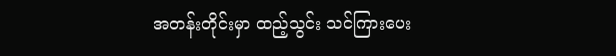အတန်းတိုင်းမှာ ထည့်သွင်း သင်ကြားပေး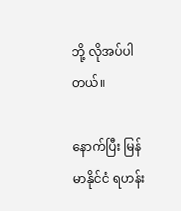ဘို့ လိုအပ်ပါတယ်။

နောက်ပြီး မြန်မာနိုင်ငံ ရဟန်း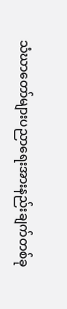သံဃာတော်များပညာရေးအားနည်းချက်တစ်ခု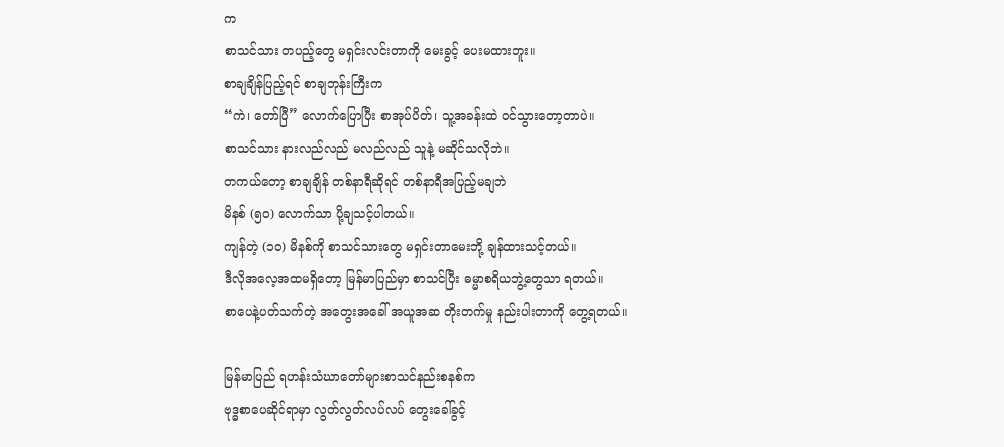က
စာသင်သား တပည့်တွေ မရှင်းလင်းတာကို မေးခွင့် ပေးမထားဘူး။
စာချချိန်ပြည့်ရင် စာချဘုန်းကြီးက
“ကဲ၊ တော်ပြီ” လောက်ပြောပြီး စာအုပ်ပိတ်၊ သူ့အခန်းထဲ ဝင်သွားတော့တာပဲ။
စာသင်သား နားလည်လည် မလည်လည် သူနဲ့ မဆိုင်သလိုဘဲ။
တကယ်တော့ စာချချိန် တစ်နာရီဆိုရင် တစ်နာရီအပြည့်မချဘဲ
မိနစ် (၅၀) လောက်သာ ပို့ချသင့်ပါတယ်။
ကျန်တဲ့ (၁၀) မိနစ်ကို စာသင်သားတွေ မရှင်းတာမေးဘို့ ချန်ထားသင့်တယ်။
ဒီလိုအလေ့အထမရှိတော့ မြန်မာပြည်မှာ စာသင်ပြီး ဓမ္မာစရိယဘွဲ့တွေသာ ရတယ်။
စာပေနဲ့ပတ်သက်တဲ့ အတွေးအခေါ် အယူအဆ တိုးတက်မှု နည်းပါးတာကို တွေ့ရတယ်။

မြန်မာပြည် ရဟန်းသံဃာတော်များစာသင်နည်းစနစ်က
ဗုဒ္ဓစာပေဆိုင်ရာမှာ လွတ်လွတ်လပ်လပ် တွေးခေါ်ခွင့်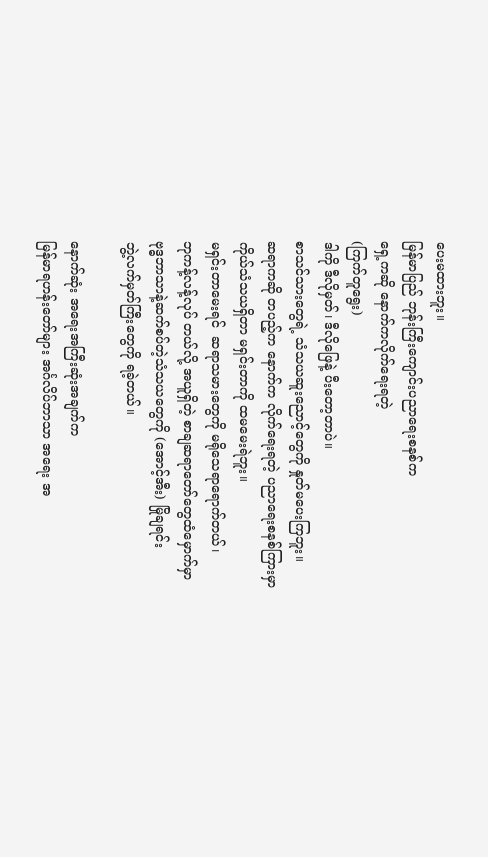ပေးမထားဘူး။
မြန်မာပြည် ဘုန်းကြီးကျောင်းပညာရေးစနစ်က
ရှေ့ကဆို နောက်ကလိုက်ရေးရတဲ့
(ကြက်တူရွေး)
ဒါကို ဒီလိုမှတ်၊ ဒီလိုဖြေနဲ့ ပီးတော့တာပဲ။
စာသင်သားတွေရဲ့ သံသယဆူးညောင့်တွေကို နှုတ်မပေးကြဘူး။
ဆရာကဆို တပည့်က နောက်က လိုက်ရေးရတဲ့ ပညာရေးစနစ်ကြားမှာ
ကိုယ်သံသယရှိတာ မရှင်းတာကို ထမမေးရဲဘူး။
မရှင်းတာမေးရင်  ဆရာသမားတွေကို မရိုသေရာရောက်တယ်၊
ဘုကန့်လန့်လုပ် တယ်လို့ အယူရှိတဲ့ စာချဆရာတော်တွေထံမှောက်မှာ
ဗုဒ္ဓဘာသာနဲ့ဆက်စပ်တဲ့သံသယတွေကို (အောင့်အီး) မြိုချရင်း
ဘွဲ့လက်မှတ်ကြီးတွေကို ရခဲ့တယ်။

နောက်ဆုံး အရေးအကြီးဆုံးအချက်က
မြန်မာရဟန်းတော်များ အင်္ဂလိပ်ဘာသာ အရေး အ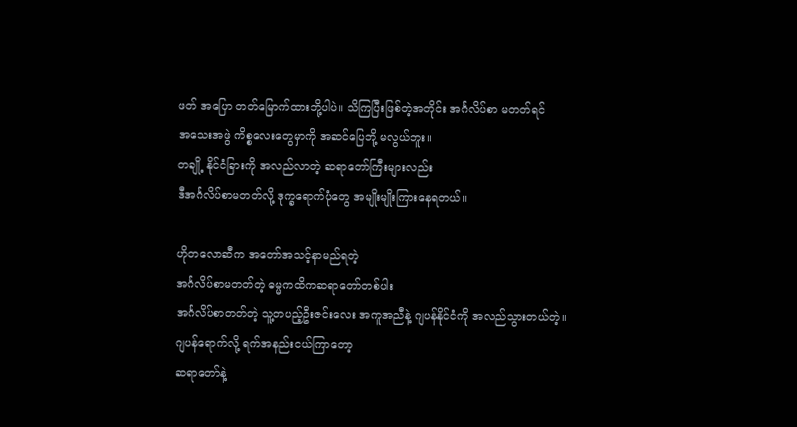ဖတ် အပြော တတ်မြောက်ထားဘို့ပါပဲ။ သိကြပြီးဖြစ်တဲ့အတိုင်း အင်္ဂလိပ်စာ မတတ်ရင်
အသေးအဖွဲ ကိစ္စလေးတွေမှာကို အဆင်ပြေဘို့ မလွယ်ဘူး။
တချို့ နိုင်ငံခြားကို အလည်လာတဲ့ ဆရာတော်ကြီးများလည်း
ဒီအင်္ဂလိပ်စာမတတ်လို့ ဒုက္ခရောက်ပုံတွေ အမျိုးမျိုးကြားနေရတယ်။

ဟိုတလောဆီက အတော်အသင့်နာမည်ရတဲ့
အင်္ဂလိပ်စာမတတ်တဲ့ ဓမ္မကထိကဆရာတော်တစ်ပါး
အင်္ဂလိပ်စာတတ်တဲ့ သူ့တပည့်ဦးဇင်းလေး အကူအညီနဲ့ ဂျပန်နိုင်ငံကို အလည်သွားတယ်တဲ့။
ဂျပန်ရောက်လို့ ရက်အနည်းငယ်ကြာတော့
ဆရာတော်နဲ့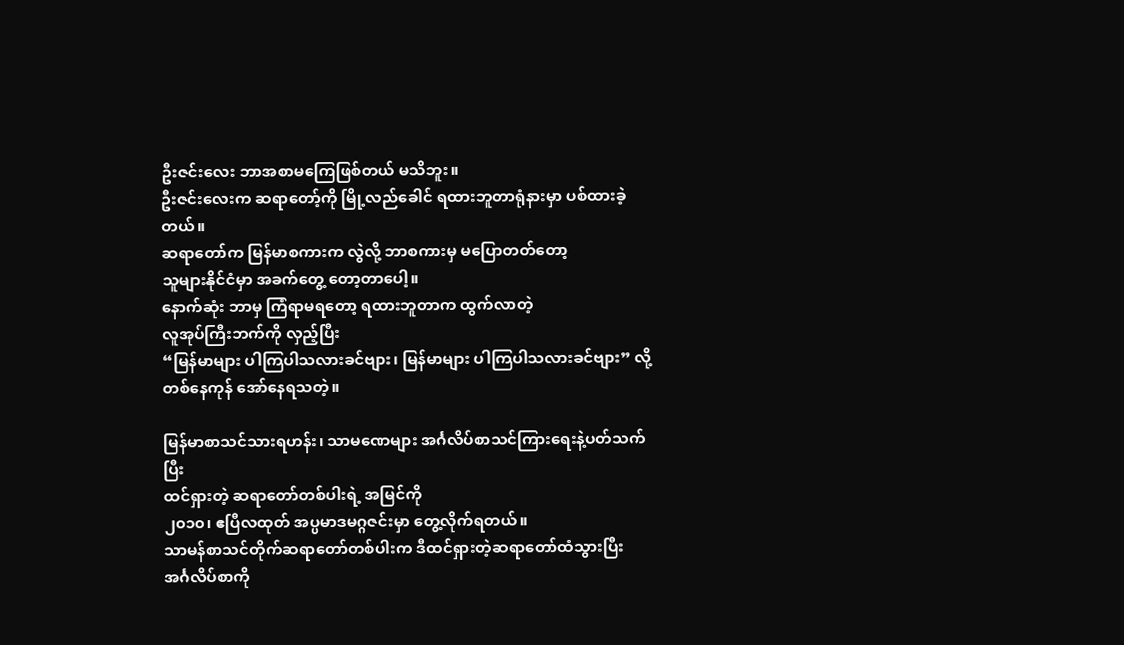ဦးဇင်းလေး ဘာအစာမကြေဖြစ်တယ် မသိဘူး။
ဦးဇင်းလေးက ဆရာတော့်ကို မြို့လည်ခေါင် ရထားဘူတာရုံနားမှာ ပစ်ထားခဲ့တယ်။
ဆရာတော်က မြန်မာစကားက လွဲလို့ ဘာစကားမှ မပြောတတ်တော့
သူများနိုင်ငံမှာ အခက်တွေ့ တော့တာပေါ့။
နောက်ဆုံး ဘာမှ ကြံရာမရတော့ ရထားဘူတာက ထွက်လာတဲ့
လူအုပ်ကြီးဘက်ကို လှည့်ပြီး
“မြန်မာများ ပါကြပါသလားခင်ဗျား၊ မြန်မာများ ပါကြပါသလားခင်ဗျား” လို့
တစ်နေကုန် အော်နေရသတဲ့။

မြန်မာစာသင်သားရဟန်း၊ သာမဏေများ အင်္ဂလိပ်စာသင်ကြားရေးနဲ့ပတ်သက်ပြီး
ထင်ရှားတဲ့ ဆရာတော်တစ်ပါးရဲ့ အမြင်ကို
၂၀၁၀၊ ဧပြီလထုတ် အပ္ပမာဒမဂ္ဂဇင်းမှာ တွေ့လိုက်ရတယ်။
သာမန်စာသင်တိုက်ဆရာတော်တစ်ပါးက ဒီထင်ရှားတဲ့ဆရာတော်ထံသွားပြီး
အင်္ဂလိပ်စာကို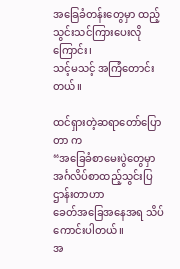အခြေခံတန်းတွေမှာ ထည့်သွင်းသင်ကြားပေးလိုကြောင်း၊
သင့်မသင့် အကြံတောင်းတယ်။

ထင်ရှားတဲ့ဆရာတော်ပြောတာ က
“အခြေခံစာမေးပွဲတွေမှာ အင်္ဂလိပ်စာထည့်သွင်းပြဌာန်းတာဟာ
ခေတ်အခြေအနေအရ သိပ်ကောင်းပါတယ်။
အ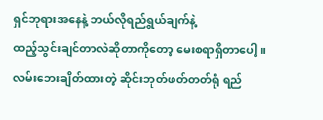ရှင်ဘုရားအနေနဲ့ ဘယ်လိုရည်ရွယ်ချက်နဲ့
ထည့်သွင်းချင်တာလဲဆိုတာကိုတော့ မေးစရာရှိတာပေါ့။
လမ်းဘေးချိတ်ထားတဲ့ ဆိုင်းဘုတ်ဖတ်တတ်ရုံ ရည်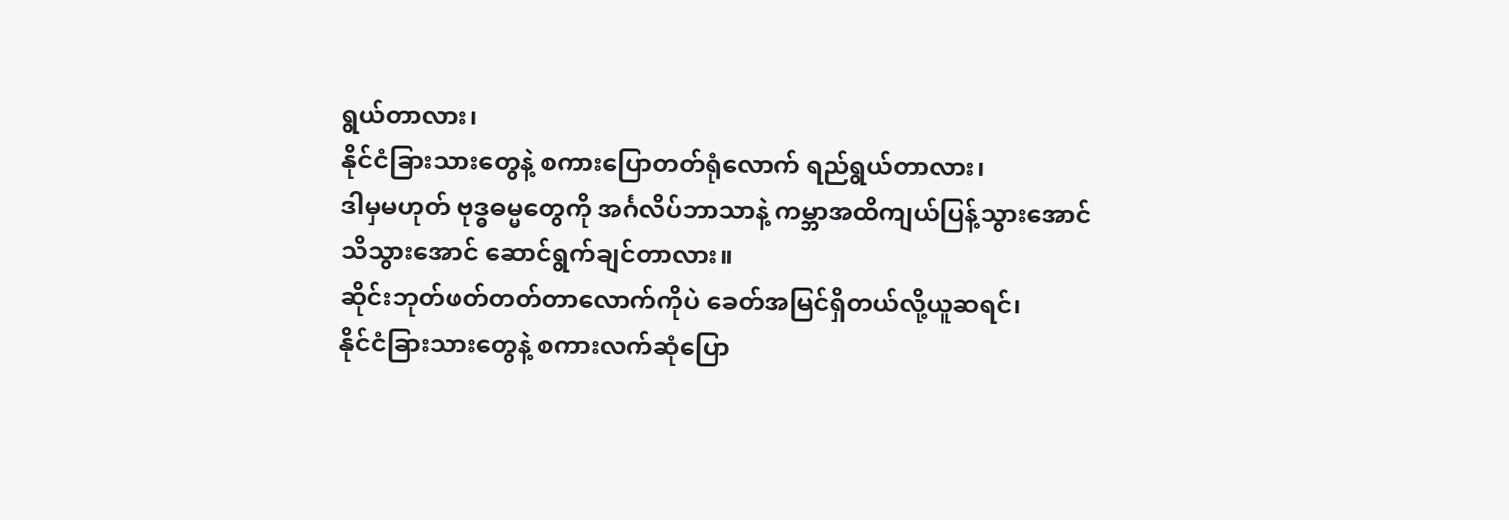ရွယ်တာလား၊
နိုင်ငံခြားသားတွေနဲ့ စကားပြောတတ်ရုံလောက် ရည်ရွယ်တာလား၊
ဒါမှမဟုတ် ဗုဒ္ဓဓမ္မတွေကို အင်္ဂလိပ်ဘာသာနဲ့ ကမ္ဘာအထိကျယ်ပြန့်သွားအောင်
သိသွားအောင် ဆောင်ရွက်ချင်တာလား။
ဆိုင်းဘုတ်ဖတ်တတ်တာလောက်ကိုပဲ ခေတ်အမြင်ရှိတယ်လို့ယူဆရင်၊
နိုင်ငံခြားသားတွေနဲ့ စကားလက်ဆုံပြော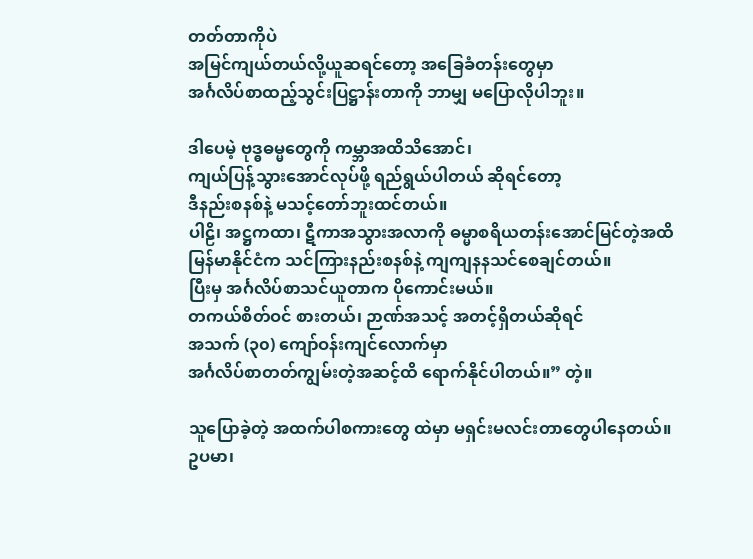တတ်တာကိုပဲ
အမြင်ကျယ်တယ်လို့ယူဆရင်တော့ အခြေခံတန်းတွေမှာ
အင်္ဂလိပ်စာထည့်သွင်းပြဋ္ဌာန်းတာကို ဘာမျှ မပြောလိုပါဘူး။

ဒါပေမဲ့ ဗုဒ္ဓဓမ္မတွေကို ကမ္ဘာအထိသိအောင်၊
ကျယ်ပြန့်သွားအောင်လုပ်ဖို့ ရည်ရွယ်ပါတယ် ဆိုရင်တော့
ဒီနည်းစနစ်နဲ့ မသင့်တော်ဘူးထင်တယ်။
ပါဠိ၊ အဋ္ဌကထာ၊ ဋီကာအသွားအလာကို ဓမ္မာစရိယတန်းအောင်မြင်တဲ့အထိ
မြန်မာနိုင်ငံက သင်ကြားနည်းစနစ်နဲ့ ကျကျနနသင်စေချင်တယ်။
ပြီးမှ အင်္ဂလိပ်စာသင်ယူတာက ပိုကောင်းမယ်။
တကယ်စိတ်ဝင် စားတယ်၊ ဉာဏ်အသင့် အတင့်ရှိတယ်ဆိုရင်
အသက် (၃၀) ကျော်ဝန်းကျင်လောက်မှာ
အင်္ဂလိပ်စာတတ်ကျွမ်းတဲ့အဆင့်ထိ ရောက်နိုင်ပါတယ်။” တဲ့။

သူပြောခဲ့တဲ့ အထက်ပါစကားတွေ ထဲမှာ မရှင်းမလင်းတာတွေပါနေတယ်။
ဥပမာ၊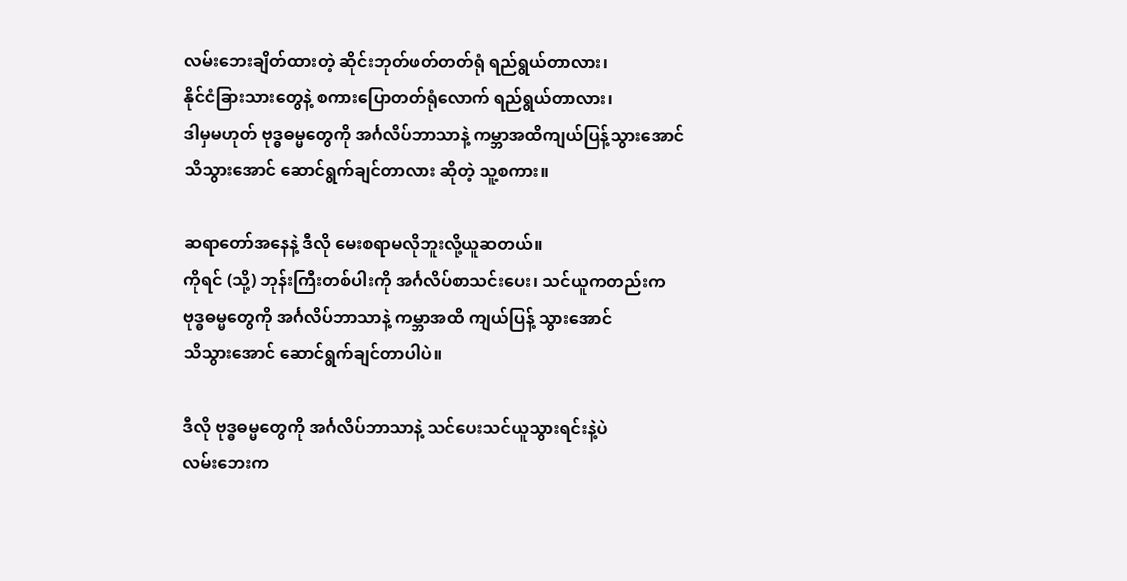လမ်းဘေးချိတ်ထားတဲ့ ဆိုင်းဘုတ်ဖတ်တတ်ရုံ ရည်ရွယ်တာလား၊
နိုင်ငံခြားသားတွေနဲ့ စကားပြောတတ်ရုံလောက် ရည်ရွယ်တာလား၊
ဒါမှမဟုတ် ဗုဒ္ဓဓမ္မတွေကို အင်္ဂလိပ်ဘာသာနဲ့ ကမ္ဘာအထိကျယ်ပြန့်သွားအောင်
သိသွားအောင် ဆောင်ရွက်ချင်တာလား ဆိုတဲ့ သူ့စကား။

ဆရာတော်အနေနဲ့ ဒီလို မေးစရာမလိုဘူးလို့ယူဆတယ်။
ကိုရင် (သို့) ဘုန်းကြီးတစ်ပါးကို အင်္ဂလိပ်စာသင်းပေး၊ သင်ယူကတည်းက
ဗုဒ္ဓဓမ္မတွေကို အင်္ဂလိပ်ဘာသာနဲ့ ကမ္ဘာအထိ ကျယ်ပြန့် သွားအောင်
သိသွားအောင် ဆောင်ရွက်ချင်တာပါပဲ။

ဒီလို ဗုဒ္ဓဓမ္မတွေကို အင်္ဂလိပ်ဘာသာနဲ့ သင်ပေးသင်ယူသွားရင်းနဲ့ပဲ
လမ်းဘေးက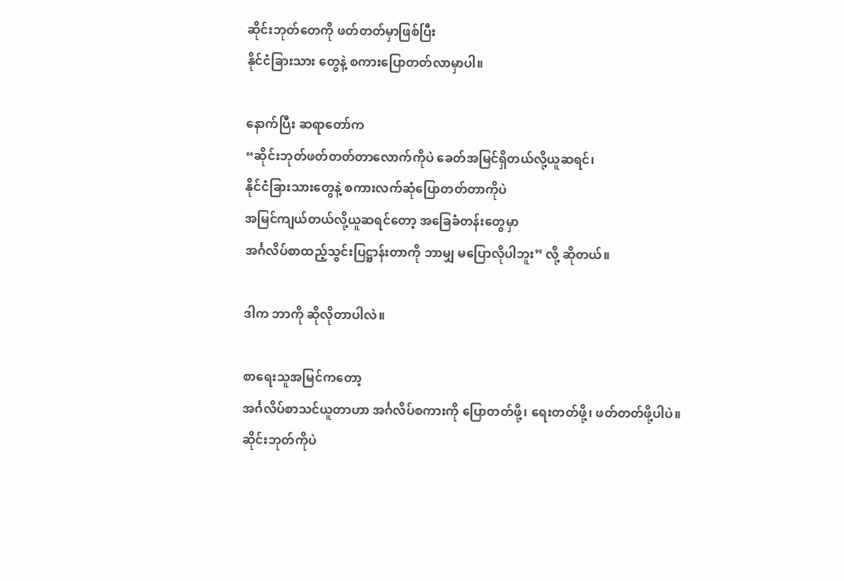ဆိုင်းဘုတ်တေကို ဖတ်တတ်မှာဖြစ်ပြီး
နိုင်ငံခြားသား တွေနဲ့ စကားပြောတတ်လာမှာပါ။

နောက်ပြီး ဆရာတော်က
“ဆိုင်းဘုတ်ဖတ်တတ်တာလောက်ကိုပဲ ခေတ်အမြင်ရှိတယ်လို့ယူဆရင်၊
နိုင်ငံခြားသားတွေနဲ့ စကားလက်ဆုံပြောတတ်တာကိုပဲ
အမြင်ကျယ်တယ်လို့ယူဆရင်တော့ အခြေခံတန်းတွေမှာ
အင်္ဂလိပ်စာထည့်သွင်းပြဋ္ဌာန်းတာကို ဘာမျှ မပြောလိုပါဘူး” လို့ ဆိုတယ်။

ဒါက ဘာကို ဆိုလိုတာပါလဲ။

စာရေးသူအမြင်ကတော့
အင်္ဂလိပ်စာသင်ယူတာဟာ အင်္ဂလိပ်စကားကို ပြောတတ်ဖို့၊ ရေးတတ်ဖို့၊ ဖတ်တတ်ဖို့ပါပဲ။
ဆိုင်းဘုတ်ကိုပဲ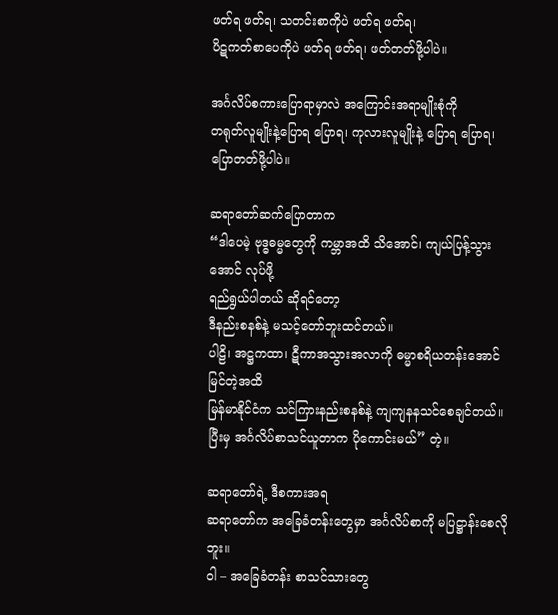ဖတ်ရ ဖတ်ရ၊ သတင်းစာကိုပဲ ဖတ်ရ ဖတ်ရ၊
ပိဋကတ်စာပေကိုပဲ ဖတ်ရ ဖတ်ရ၊ ဖတ်တတ်ဖို့ပါပဲ။

အင်္ဂလိပ်စကားပြောရာမှာလဲ အကြောင်းအရာမျိုးစုံကို
တရုတ်လူမျိုးနဲ့ပြောရ ပြောရ၊ ကုလားလူမျိုးနဲ့ ပြောရ ပြောရ၊ ပြောတတ်ဖို့ပါပဲ။

ဆရာတော်ဆက်ပြောတာက
“ဒါပေမဲ့ ဗုဒ္ဓဓမ္မတွေကို ကမ္ဘာအထိ သိအောင်၊ ကျယ်ပြန့်သွားအောင် လုပ်ဖို့
ရည်ရွယ်ပါတယ် ဆိုရင်တော့
ဒီနည်းစနစ်နဲ့ မသင့်တော်ဘူးထင်တယ်။
ပါဠိ၊ အဋ္ဌကထာ၊ ဋီကာအသွားအလာကို ဓမ္မာစရိယတန်းအောင်မြင်တဲ့အထိ
မြန်မာနိုင်ငံက သင်ကြားနည်းစနစ်နဲ့ ကျကျနနသင်စေချင်တယ်။
ပြီးမှ အင်္ဂလိပ်စာသင်ယူတာက ပိုကောင်းမယ်” တဲ့။

ဆရာတော်ရဲ့ ဒီစကားအရ
ဆရာတော်က အခြေခံတန်းတွေမှာ အင်္ဂလိပ်စာကို မပြဋ္ဌာန်းစေလိုဘူး။
ဝါ – အခြေခံတန်း စာသင်သားတွေ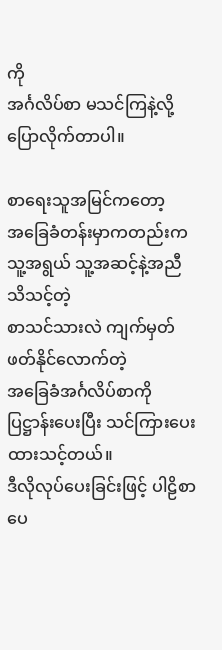ကို
အင်္ဂလိပ်စာ မသင်ကြနဲ့လို့ ပြောလိုက်တာပါ။

စာရေးသူအမြင်ကတော့
အခြေခံတန်းမှာကတည်းက သူ့အရွယ် သူ့အဆင့်နဲ့အညီ သိသင့်တဲ့
စာသင်သားလဲ ကျက်မှတ်ဖတ်နိုင်လောက်တဲ့
အခြေခံအင်္ဂလိပ်စာကို ပြဋ္ဌာန်းပေးပြီး သင်ကြားပေး ထားသင့်တယ်။
ဒီလိုလုပ်ပေးခြင်းဖြင့် ပါဠိစာပေ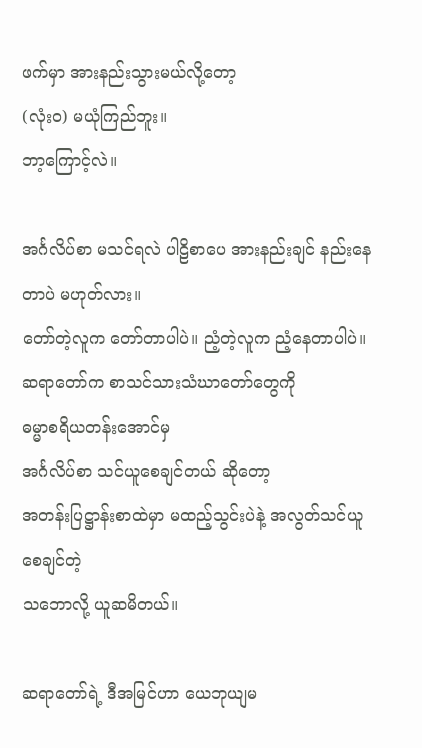ဖက်မှာ အားနည်းသွားမယ်လို့တော့
(လုံးဝ) မယုံကြည်ဘူး။
ဘာ့ကြောင့်လဲ။

အင်္ဂလိပ်စာ မသင်ရလဲ ပါဠိစာပေ အားနည်းချင် နည်းနေတာပဲ မဟုတ်လား။
တော်တဲ့လူက တော်တာပါပဲ။ ညံ့တဲ့လူက ညံ့နေတာပါပဲ။
ဆရာတော်က စာသင်သားသံဃာတော်တွေကို
ဓမ္မာစရိယတန်းအောင်မှ
အင်္ဂလိပ်စာ သင်ယူစေချင်တယ် ဆိုတော့
အတန်းပြဋ္ဌာန်းစာထဲမှာ မထည့်သွင်းပဲနဲ့ အလွတ်သင်ယူစေချင်တဲ့
သဘောလို့ ယူဆမိတယ်။

ဆရာတော်ရဲ့ ဒီအမြင်ဟာ ယေဘုယျမ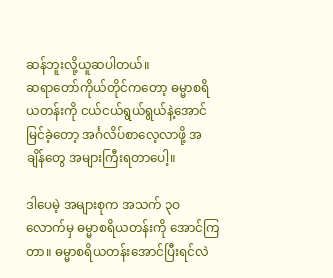ဆန်ဘူးလို့ယူဆပါတယ်။
ဆရာတော်ကိုယ်တိုင်ကတော့ ဓမ္မာစရိယတန်းကို ငယ်ငယ်ရွယ်ရွယ်နဲ့အောင်မြင်ခဲ့တော့ အင်္ဂလိပ်စာလေ့လာဖို့ အချိန်တွေ အများကြီးရတာပေါ့။

ဒါပေမဲ့ အများစုက အသက် ၃ဝ လောက်မှ ဓမ္မာစရိယတန်းကို အောင်ကြတာ။ ဓမ္မာစရိယတန်းအောင်ပြီးရင်လဲ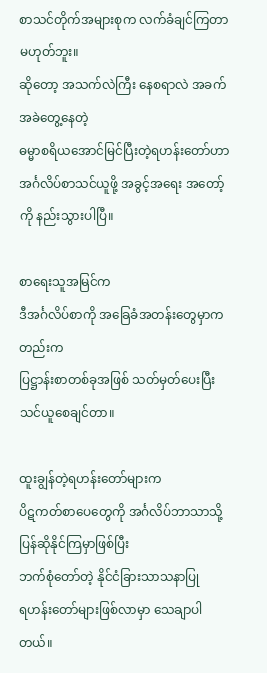စာသင်တိုက်အများစုက လက်ခံချင်ကြတာမဟုတ်ဘူး။
ဆိုတော့ အသက်လဲကြီး နေစရာလဲ အခက်အခဲတွေ့နေတဲ့
ဓမ္မာစရိယအောင်မြင်ပြီးတဲ့ရဟန်းတော်ဟာ
အင်္ဂလိပ်စာသင်ယူဖို့ အခွင့်အရေး အတော့်ကို နည်းသွားပါပြီ။

စာရေးသူအမြင်က
ဒီအင်္ဂလိပ်စာကို အခြေခံအတန်းတွေမှာကတည်းက
ပြဋ္ဌာန်းစာတစ်ခုအဖြစ် သတ်မှတ်ပေးပြီး သင်ယူစေချင်တာ။

ထူးချွန်တဲ့ရဟန်းတော်များက
ပိဋကတ်စာပေတွေကို အင်္ဂလိပ်ဘာသာသို့ ပြန်ဆိုနိုင်ကြမှာဖြစ်ပြီး
ဘက်စုံတော်တဲ့ နိုင်ငံခြားသာသနာပြု
ရဟန်းတော်များဖြစ်လာမှာ သေချာပါတယ်။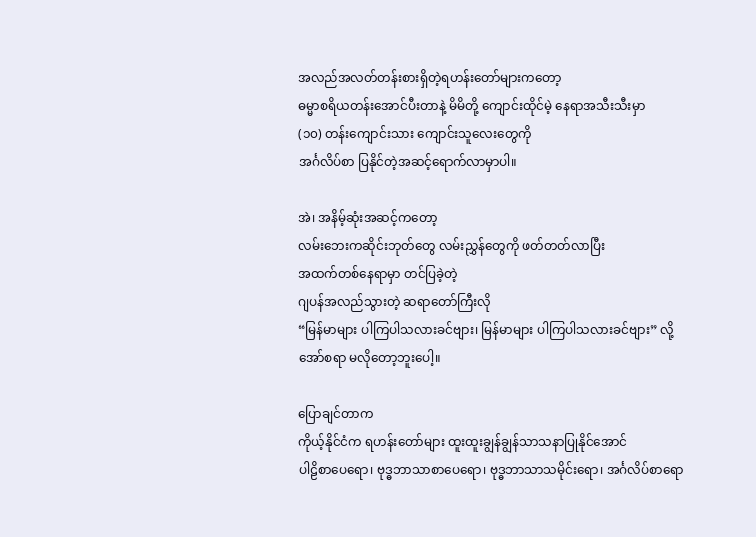အလည်အလတ်တန်းစားရှိတဲ့ရဟန်းတော်များကတော့
ဓမ္မာစရိယတန်းအောင်ပီးတာနဲ့ မိမိတို့ ကျောင်းထိုင်မဲ့ နေရာအသီးသီးမှာ
(၁၀) တန်းကျောင်းသား ကျောင်းသူလေးတွေကို
အင်္ဂလိပ်စာ ပြနိုင်တဲ့အဆင့်ရောက်လာမှာပါ။

အဲ၊ အနိမ့်ဆုံးအဆင့်ကတော့
လမ်းဘေးကဆိုင်းဘုတ်တွေ လမ်းညွှန်တွေကို ဖတ်တတ်လာပြီး
အထက်တစ်နေရာမှာ တင်ပြခဲ့တဲ့
ဂျပန်အလည်သွားတဲ့ ဆရာတော်ကြီးလို
“မြန်မာများ ပါကြပါသလားခင်ဗျား၊ မြန်မာများ ပါကြပါသလားခင်ဗျား” လို့
အော်စရာ မလိုတော့ဘူးပေါ့။

ပြောချင်တာက
ကိုယ့်နိုင်ငံက ရဟန်းတော်များ ထူးထူးချွန်ချွန်သာသနာပြုနိုင်အောင်
ပါဠိစာပေရော၊ ဗုဒ္ဓဘာသာစာပေရော၊ ဗုဒ္ဓဘာသာသမိုင်းရော၊ အင်္ဂလိပ်စာရော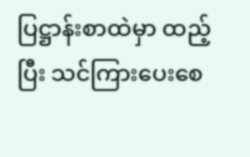ပြဋ္ဌာန်းစာထဲမှာ ထည့်ပြီး သင်ကြားပေးစေ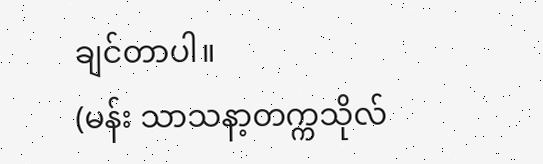ချင်တာပါ။
(မန်း သာသနာ့တက္ကသိုလ်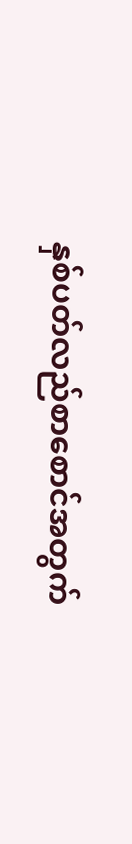နှစ်ပတ်လည်စာစောင်အတွက်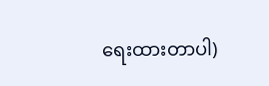ရေးထားတာပါ)